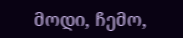მოდი, ჩემო,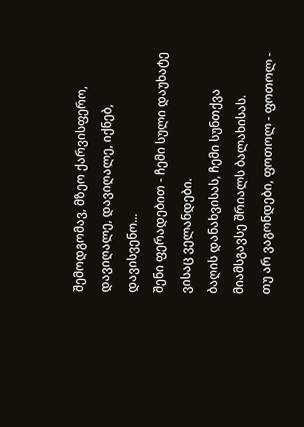შემოდგომავ, მზეო ქარვისფერო, დავიღალე, დავიღალე, იქნებ, დავისვენო...
შენი ფერადებით - ჩემი სული დაუხატე ვისაც ველანდები.
ბაღის დანახვისას, ჩემი სუნთქვა მიამსგავსე შრიალს ბალახისას.
თუ არ ვაგონდები, ფოთოლ - ფოთოლ -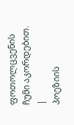ფოთოლცვენის ჩუმი აკორდებით. |
პოეზიის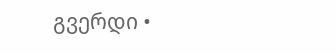გვერდი •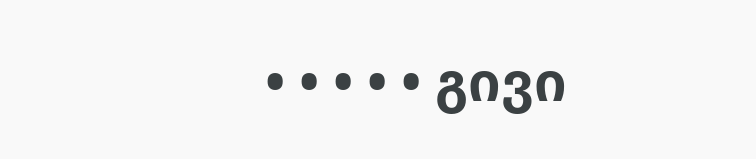• • • • • გივი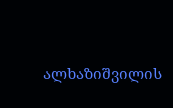ალხაზიშვილის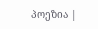პოეზია |